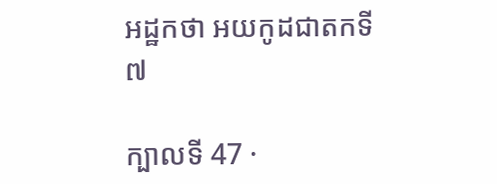អដ្ឋកថា អយកូដជាតកទី ៧

ក្បាលទី 47 ·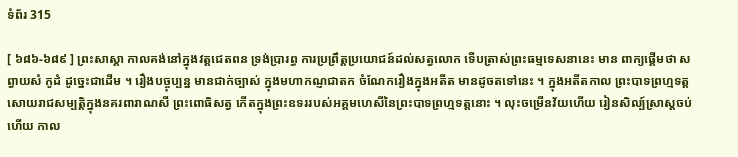ទំព័រ 315

[ ៦៨៦-៦៨៩ ] ព្រះសាស្តា កាលគង់នៅក្នុងវត្តជេតពន ទ្រង់ប្រារព្ធ ការប្រព្រឹត្តប្រយោជន៍ដល់សត្វលោក ទើបត្រាស់ព្រះធម្មទេសនានេះ មាន ពាក្យផ្តើមថា សព្វាយសំ កូដំ ដូច្នេះជាដើម ។ រឿងបច្ចុប្បន្ន មានជាក់ច្បាស់ ក្នុងមហាកណ្ញជាតក ចំណែករឿងក្នុងអតីត មានដូចតទៅនេះ ។ ក្នុងអតីតកាល ព្រះបាទព្រហ្មទត្តសោយរាជសម្បត្តិក្នុងនគរពារាណសី ព្រះពោធិសត្វ កើតក្នុងព្រះឧទររបស់អគ្គមហេសីនៃព្រះបាទព្រហ្មទត្តនោះ ។ លុះចម្រើនវ័យហើយ រៀនសិល្ប៍ស្រាស្តចប់ហើយ កាល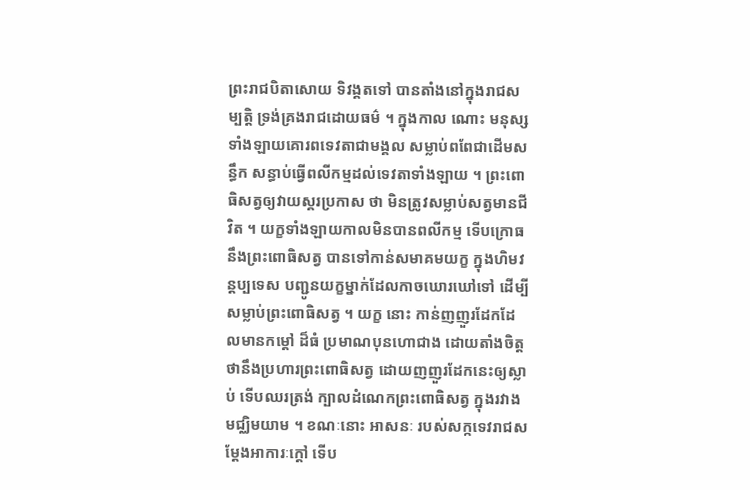ព្រះរាជបិតាសោយ ទិវង្គតទៅ បានតាំងនៅក្នុងរាជសម្បត្តិ ទ្រង់គ្រងរាជដោយធម៌ ។ ក្នុងកាល ណោះ មនុស្សទាំងឡាយគោរពទេវតាជាមង្គល សម្លាប់ពពែជាដើមសន្ធឹក សន្ធាប់ធ្វើពលីកម្មដល់ទេវតាទាំងឡាយ ។ ព្រះពោធិសត្វឲ្យវាយស្គរប្រកាស ថា មិនត្រូវសម្លាប់សត្វមានជីវិត ។ យក្ខទាំងឡាយកាលមិនបានពលីកម្ម ទើបក្រោធនឹងព្រះពោធិសត្វ បានទៅកាន់សមាគមយក្ខ ក្នុងហិមវន្តប្បទេស បញ្ជូនយក្ខម្នាក់ដែលកាចឃោរឃៅទៅ ដើម្បីសម្លាប់ព្រះពោធិសត្វ ។ យក្ខ នោះ កាន់ញញួរដែកដែលមានកម្តៅ ដ៏ធំ ប្រមាណបុនហោជាង ដោយតាំងចិត្ត ថានឹងប្រហារព្រះពោធិសត្វ ដោយញញួរដែកនេះឲ្យស្លាប់ ទើបឈរត្រង់ ក្បាលដំណេកព្រះពោធិសត្វ ក្នុងរវាងមជ្ឈិមយាម ។ ខណៈនោះ អាសនៈ របស់សក្កទេវរាជសម្តែងអាការៈក្តៅ ទើប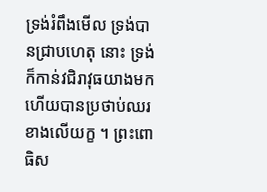ទ្រង់រំពឹងមើល ទ្រង់បានជ្រាបហេតុ នោះ ទ្រង់ក៏កាន់វជិរាវុធយាងមក ហើយបានប្រថាប់ឈរ ខាងលើយក្ខ ។ ព្រះពោធិស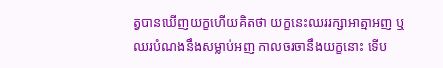ត្វបានឃើញយក្ខហើយគិតថា យក្ខនេះឈររក្សាអាត្មាអញ ឬ ឈរបំណងនឹងសម្លាប់អញ កាលចរចានឹងយក្ខនោះ ទើប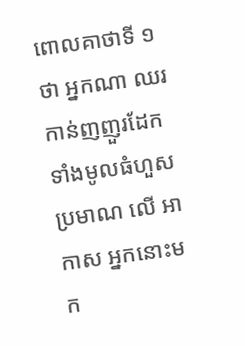ពោលគាថាទី ១ ថា អ្នកណា ឈរកាន់ញញួរដែកទាំងមូលធំហួសប្រមាណ លើ អាកាស អ្នកនោះមក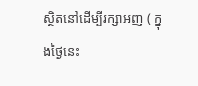ស្ថិតនៅដើម្បីរក្សាអញ ( ក្នុងថ្ងៃនេះ